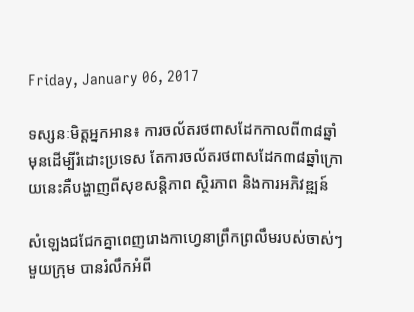Friday, January 06, 2017

ទស្សនៈមិត្តអ្នកអាន៖ ការចល័តរថពាសដែកកាលពី៣៨ឆ្នាំមុនដើម្បីរំដោះប្រទេស តែការចល័តរថពាសដែក៣៨ឆ្នាំក្រោយនេះគឺបង្ហាញពីសុខសន្តិភាព ស្ថិរភាព និងការអភិវឌ្ឍន៍

សំឡេងជជែកគ្នាពេញរោងកាហ្វេនាព្រឹកព្រលឹមរបស់ចាស់ៗមួយក្រុម បានរំលឹកអំពី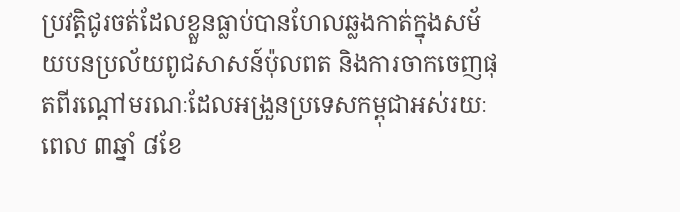ប្រវត្តិជូរចត់ដែលខ្លួនធ្លាប់បានហែលឆ្លងកាត់ក្នុងសម័យបនប្រល័យពូជសាសន៍ប៉ុលពត និងការចាកចេញផុតពីរណ្ដៅមរណៈដែលអង្រួនប្រទេសកម្ពុជាអស់រយៈពេល ៣ឆ្នាំ ៨ខែ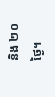និង ២០ថ្ងៃ។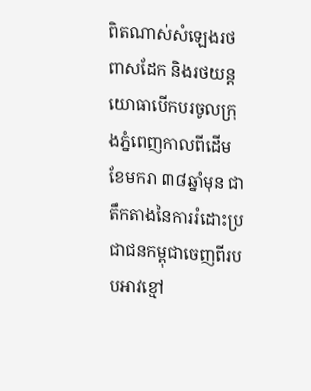ពិតណាស់សំឡេងរថពាសដែក និងរថយន្តយោធាបើកបរចូលក្រុងភ្នំពេញកាលពីដើមខែមករា ៣៨ឆ្នាំមុន ជាតឹកតាងនៃការរំដោះប្រជាជនកម្ពុជាចេញពីរបបអាវខ្មៅ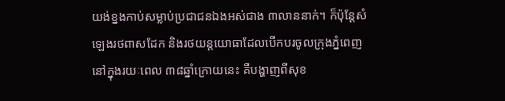យង់ខ្នងកាប់សម្លាប់ប្រជាជនឯងអស់ជាង ៣លាននាក់។ ក៏ប៉ុន្ដែសំឡេងរថពាសដែក និងរថយន្តយោធាដែលបើកបរចូលក្រុងភ្នំពេញនៅក្នុងរយៈពេល ៣៨ឆ្នាំក្រោយនេះ គឺបង្ហាញពីសុខ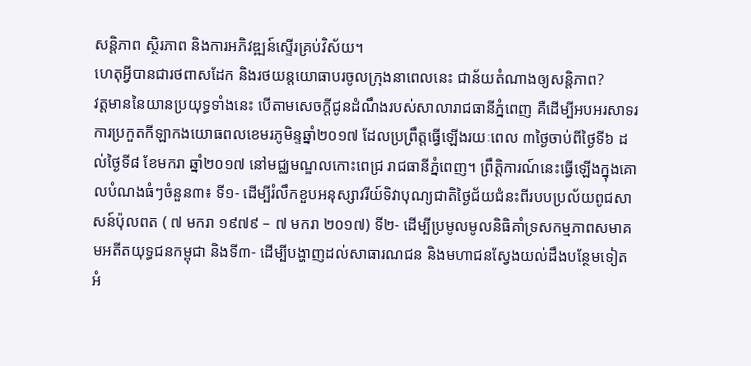សន្ដិភាព ស្ថិរភាព និងការអភិវឌ្ឍន៍ស្ទើរគ្រប់វិស័យ។
ហេតុអ្វីបានជារថពាសដែក និងរថយន្តយោធាបរចូលក្រុងនាពេលនេះ ជាន័យតំណាងឲ្យសន្ដិភាព?
វត្តមាននៃយានប្រយុទ្ធទាំងនេះ បើតាមសេចក្ដីជូនដំណឹងរបស់សាលារាជធានីភ្នំពេញ គឺដើម្បីអបអរសាទរការប្រកួតកីឡាកងយោធពលខេមរភូមិន្ទឆ្នាំ២០១៧ ដែលប្រព្រឹត្តធ្វើឡើងរយៈពេល ៣ថ្ងៃចាប់ពីថ្ងៃទី៦ ដល់ថ្ងៃទី៨ ខែមករា ឆ្នាំ២០១៧ នៅមជ្ឈមណ្ឌលកោះពេជ្រ រាជធានីភ្នំពេញ។ ព្រឹត្តិការណ៍នេះធ្វើឡើងក្នុងគោលបំណងធំៗចំនួន៣៖ ទី១- ដើម្បីរំលឹកខួបអនុស្សាវរីយ៍ទិវាបុណ្យជាតិថ្ងៃជ័យជំនះពីរបបប្រល័យពូជសាសន៍ប៉ុលពត ( ៧ មករា ១៩៧៩ – ៧ មករា ២០១៧) ទី២- ដើម្បីប្រមូលមូលនិធិគាំទ្រសកម្មភាពសមាគមអតីតយុទ្ធជនកម្ពុជា និងទី៣- ដើម្បីបង្ហាញដល់សាធារណជន និងមហាជនស្វែងយល់ដឹងបន្ថែមទៀតអំ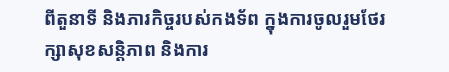ពីតួនាទី និងភារកិច្ចរបស់កងទ័ព ក្នុងការចូលរួមថែរក្សាសុខសន្ដិភាព និងការ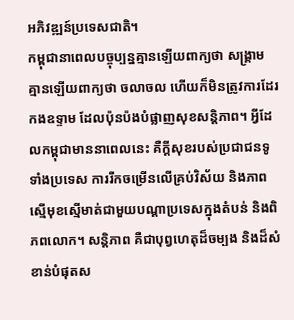អភិវឌ្ឍន៍ប្រទេសជាតិ។
កម្ពុជានាពេលបច្ចុប្បន្នគ្មានឡើយពាក្យថា សង្គ្រាម គ្មានឡើយពាក្យថា ចលាចល ហើយក៏មិនត្រូវការដែរ កងឧទ្ទាម ដែលប៉ុនប៉ងបំផ្លាញសុខសន្តិភាព។ អ្វីដែលកម្ពុជាមាននាពេលនេះ គឺក្ដីសុខរបស់ប្រជាជនទូទាំងប្រទេស ការរីកចម្រើនលើគ្រប់វិស័យ និងភាពស្មើមុខស្មើមាត់ជាមួយបណ្ដាប្រទេសក្នុងតំបន់ និងពិភពលោក។ សន្ដិភាព គឺជាបុព្វហេតុដ៏ចម្បង និងដ៏សំខាន់បំផុតស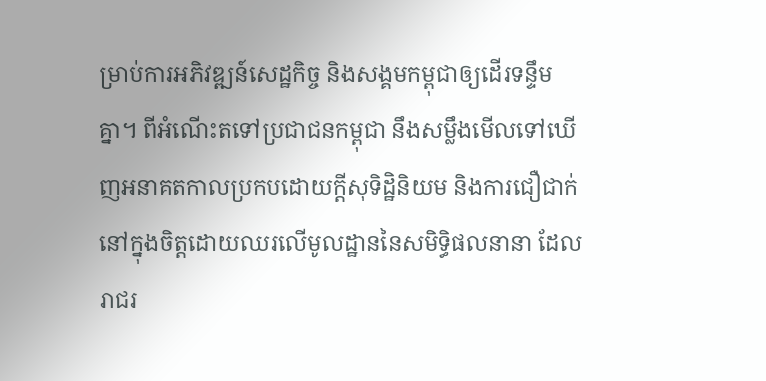ម្រាប់ការអភិវឌ្ឍន៍សេដ្ឋកិច្ច និងសង្គមកម្ពុជាឲ្យដើរទន្ទឹមគ្នា។ ពីអំណើះតទៅប្រជាជនកម្ពុជា នឹងសម្លឹងមើលទៅឃើញអនាគតកាលប្រកបដោយក្ដីសុទិដ្ឋិនិយម និងការជឿជាក់នៅក្នុងចិត្តដោយឈរលើមូលដ្ឋាននៃសមិទ្ធិផលនានា ដែលរាជរ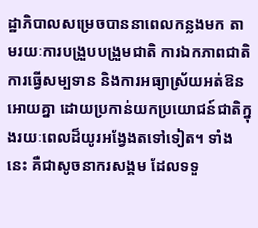ដ្ឋាភិបាលសម្រេចបាននាពេលកន្លងមក តាមរយៈការបង្រួបបង្រួមជាតិ ការឯកភាពជាតិ ការធ្វើសម្បទាន និងការអធ្យាស្រ័យអត់ឱនអោយគ្នា ដោយប្រកាន់យកប្រយោជន៍ជាតិក្នុងរយៈពេលដ៏យូរអង្វែងតទៅទៀត។ ទាំងនេះ គឺជាសូចនាករសង្គម ដែលទទួ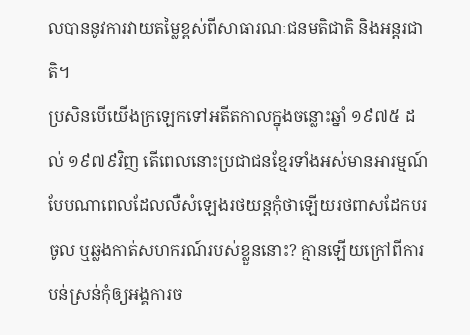លបាននូវការវាយតម្លៃខ្ពស់ពីសាធារណៈជនមតិជាតិ និងអន្ដរជាតិ។
ប្រសិនបើយើងក្រឡេកទៅអតីតកាលក្នុងចន្លោះឆ្នាំ ១៩៧៥ ដល់ ១៩៧៩វិញ តើពេលនោះប្រជាជនខ្មែរទាំងអស់មានអារម្មណ៍បែបណាពេលដែលលឺសំឡេងរថយន្ដកុំថាឡើយរថពាសដែកបរចូល ឬឆ្លងកាត់សហករណ៍របស់ខ្លួននោះ? គ្មានឡើយក្រៅពីការបន់ស្រន់កុំឲ្យអង្គការច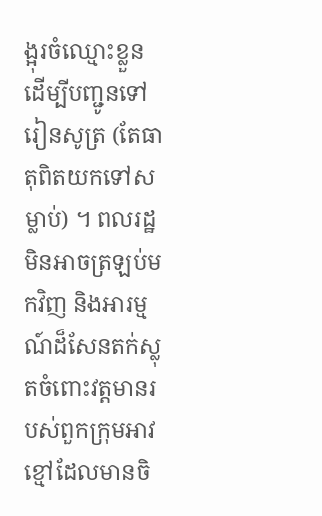ង្អុរចំឈ្មោះខ្លួន ដើម្បីបញ្ជូនទៅរៀនសូត្រ (តែធាតុពិតយកទៅសម្លាប់) ។ ពលរដ្ឋមិនអាចត្រឡប់មកវិញ និងអារម្មណ៍ដ៏សែនតក់ស្លុតចំពោះវត្តមានរបស់ពួកក្រុមអាវខ្មៅដែលមានចិ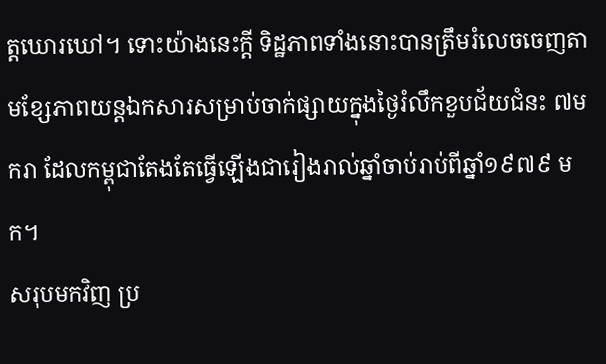ត្តឃោរឃៅ។ ទោះយ៉ាងនេះក្ដី ទិដ្ឋភាពទាំងនោះបានត្រឹមរំលេចចេញតាមខ្សែភាពយន្ដឯកសារសម្រាប់ចាក់ផ្សាយក្នុងថ្ងៃរំលឹកខួបជ័យជំនះ ៧មករា ដែលកម្ពុជាតែងតែធ្វើឡើងជារៀងរាល់ឆ្នាំចាប់រាប់ពីឆ្នាំ១៩៧៩ មក។
សរុបមកវិញ ប្រ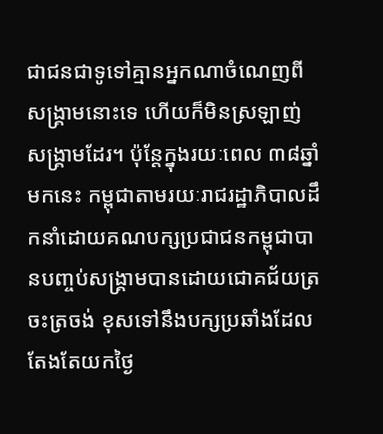ជាជនជាទូទៅគ្មានអ្នកណាចំណេញពីសង្គ្រាមនោះទេ ហើយក៏មិនស្រឡាញ់សង្គ្រាមដែរ។ ប៉ុន្ដែក្នុងរយៈពេល ៣៨ឆ្នាំមកនេះ កម្ពុជាតាមរយៈរាជរដ្ឋាភិបាលដឹកនាំដោយគណបក្សប្រជាជនកម្ពុជាបានបញ្ចប់សង្គ្រាមបានដោយជោគជ័យត្រចះត្រចង់ ខុសទៅនឹងបក្សប្រឆាំងដែលតែងតែយកថ្ងៃ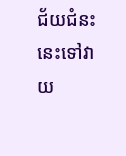ជ័យជំនះនេះទៅវាយ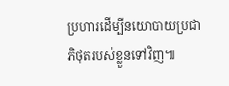ប្រហារដើម្បីនយោបាយប្រជាភិថុតរបស់ខ្លួនទៅវិញ៕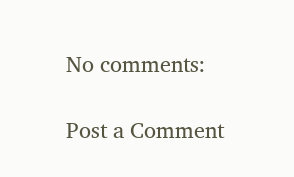No comments:

Post a Comment